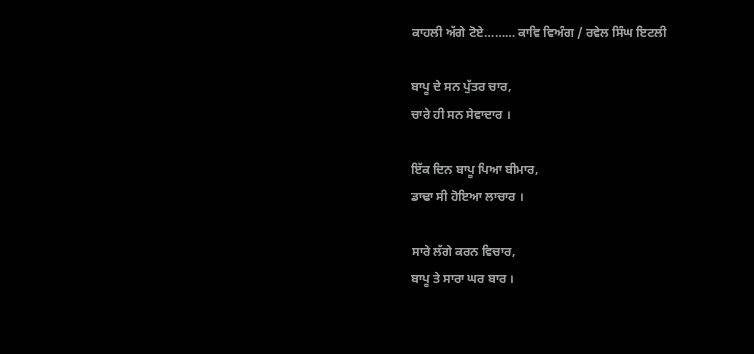ਕਾਹਲੀ ਅੱਗੇ ਟੋਏ……… ਕਾਵਿ ਵਿਅੰਗ / ਰਵੇਲ ਸਿੰਘ ਇਟਲੀ

ਬਾਪੂ ਦੇ ਸਨ ਪੁੱਤਰ ਚਾਰ,
ਚਾਰੇ ਹੀ ਸਨ ਸੇਵਾਦਾਰ ।

ਇੱਕ ਦਿਨ ਬਾਪੂ ਪਿਆ ਬੀਮਾਰ,
ਡਾਢਾ ਸੀ ਹੋਇਆ ਲਾਚਾਰ ।

ਸਾਰੇ ਲੱਗੇ ਕਰਨ ਵਿਚਾਰ,
ਬਾਪੂ ਤੇ ਸਾਰਾ ਘਰ ਬਾਰ ।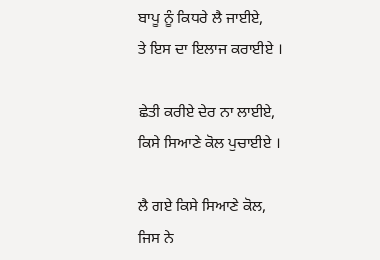ਬਾਪੂ ਨੂੰ ਕਿਧਰੇ ਲੈ ਜਾਈਏ,
ਤੇ ਇਸ ਦਾ ਇਲਾਜ ਕਰਾਈਏ ।

ਛੇਤੀ ਕਰੀਏ ਦੇਰ ਨਾ ਲਾਈਏ,
ਕਿਸੇ ਸਿਆਣੇ ਕੋਲ ਪੁਚਾਈਏ ।

ਲੈ ਗਏ ਕਿਸੇ ਸਿਆਣੇ ਕੋਲ,
ਜਿਸ ਨੇ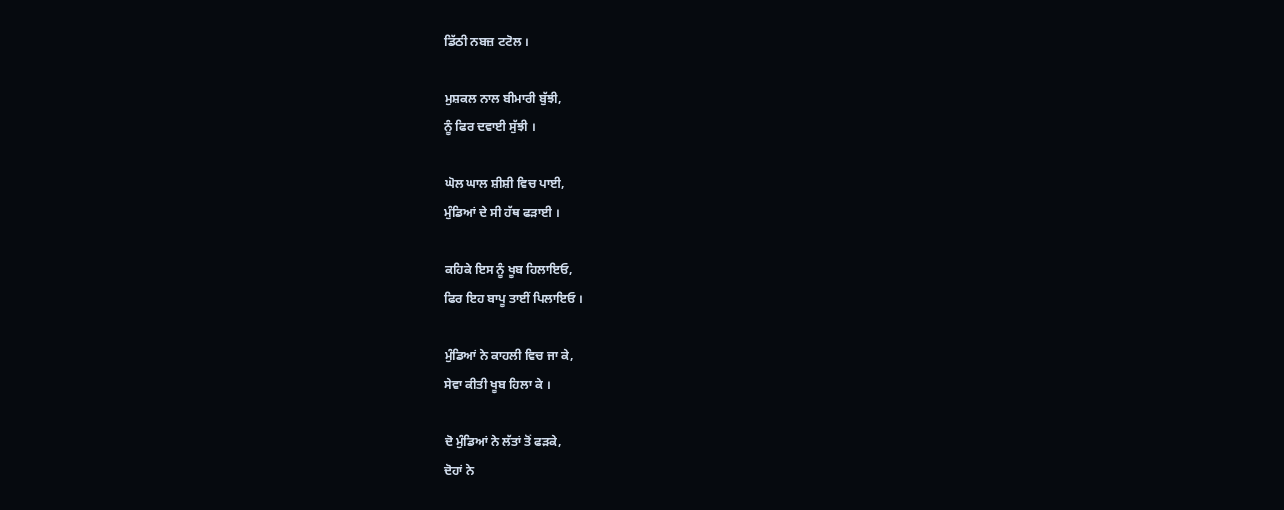ਡਿੱਠੀ ਨਬਜ਼ ਟਟੋਲ ।

ਮੁਸ਼ਕਲ ਨਾਲ ਬੀਮਾਰੀ ਬੁੱਝੀ,
ਨੂੰ ਫਿਰ ਦਵਾਈ ਸੁੱਝੀ ।

ਘੋਲ ਘਾਲ ਸ਼ੀਸ਼ੀ ਵਿਚ ਪਾਈ,
ਮੁੰਡਿਆਂ ਦੇ ਸੀ ਹੱਥ ਫੜਾਈ ।

ਕਹਿਕੇ ਇਸ ਨੂੰ ਖੂਬ ਹਿਲਾਇਓ,
ਫਿਰ ਇਹ ਬਾਪੂ ਤਾਈਂ ਪਿਲਾਇਓ ।

ਮੁੰਡਿਆਂ ਨੇ ਕਾਹਲੀ ਵਿਚ ਜਾ ਕੇ,
ਸੇਵਾ ਕੀਤੀ ਖੂਬ ਹਿਲਾ ਕੇ ।

ਦੋ ਮੁੰਡਿਆਂ ਨੇ ਲੱਤਾਂ ਤੋਂ ਫੜਕੇ,
ਦੋਹਾਂ ਨੇ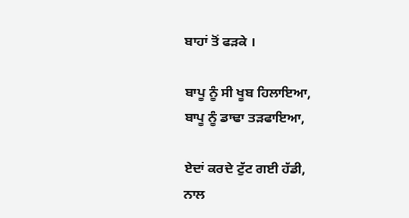ਬਾਹਾਂ ਤੋਂ ਫੜਕੇ ।

ਬਾਪੂ ਨੂੰ ਸੀ ਖੂਬ ਹਿਲਾਇਆ,
ਬਾਪੂ ਨੂੰ ਡਾਢਾ ਤੜਫਾਇਆ,

ਏਦਾਂ ਕਰਦੇ ਟੁੱਟ ਗਈ ਹੱਡੀ,
ਨਾਲ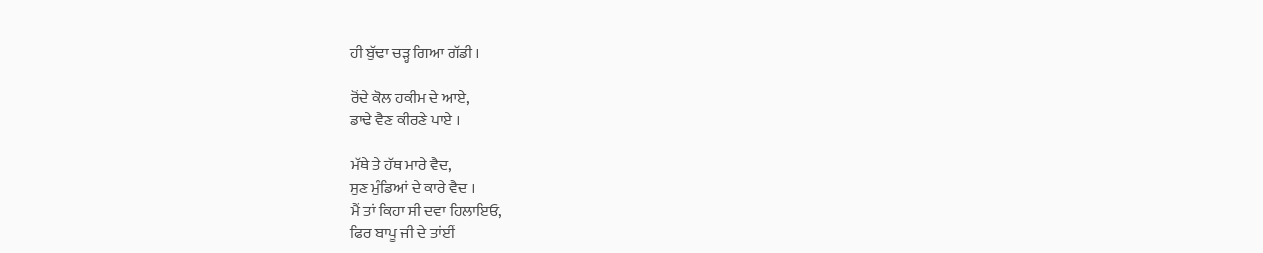ਹੀ ਬੁੱਢਾ ਚੜ੍ਹ ਗਿਆ ਗੱਡੀ ।

ਰੋਂਦੇ ਕੋਲ ਹਕੀਮ ਦੇ ਆਏ,
ਡਾਢੇ ਵੈਣ ਕੀਰਣੇ ਪਾਏ ।

ਮੱਥੇ ਤੇ ਹੱਥ ਮਾਰੇ ਵੈਦ,
ਸੁਣ ਮੁੰਡਿਆਂ ਦੇ ਕਾਰੇ ਵੈਦ ।
ਮੈਂ ਤਾਂ ਕਿਹਾ ਸੀ ਦਵਾ ਹਿਲਾਇਓ,
ਫਿਰ ਬਾਪੂ ਜੀ ਦੇ ਤਾਂਈਂ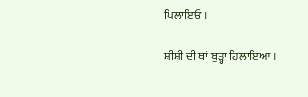ਪਿਲਾਇਓ ।

ਸ਼ੀਸ਼ੀ ਦੀ ਥਾਂ ਬੁੜ੍ਹਾ ਹਿਲਾਇਆ ।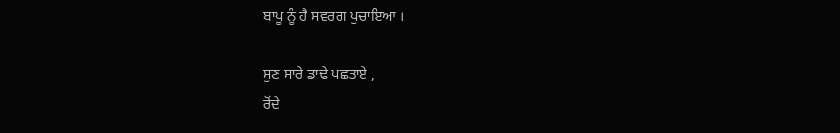ਬਾਪੂ ਨੂੰ ਹੈ ਸਵਰਗ ਪੁਚਾਇਆ ।

ਸੁਣ ਸਾਰੇ ਡਾਢੇ ਪਛਤਾਏ ,
ਰੋਂਦੇ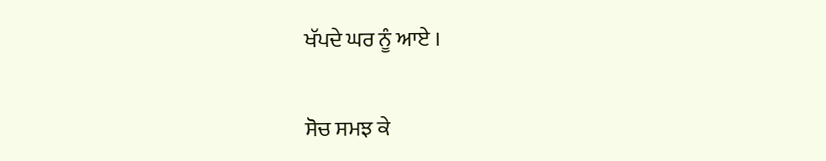ਖੱਪਦੇ ਘਰ ਨੂੰ ਆਏ ।

ਸੋਚ ਸਮਝ ਕੇ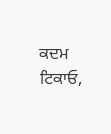ਕਦਮ ਟਿਕਾਓ,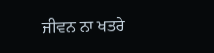ਜੀਵਨ ਨਾ ਖਤਰੇ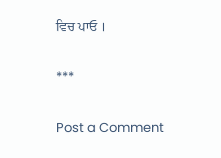ਵਿਚ ਪਾਓ ।

***

Post a Comment